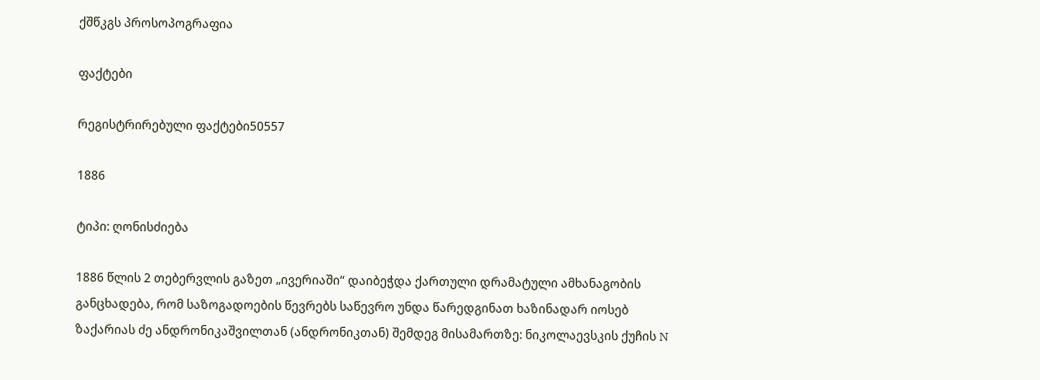ქშწკგს პროსოპოგრაფია

ფაქტები

რეგისტრირებული ფაქტები50557

1886

ტიპი: ღონისძიება

1886 წლის 2 თებერვლის გაზეთ „ივერიაში“ დაიბეჭდა ქართული დრამატული ამხანაგობის განცხადება, რომ საზოგადოების წევრებს საწევრო უნდა წარედგინათ ხაზინადარ იოსებ ზაქარიას ძე ანდრონიკაშვილთან (ანდრონიკთან) შემდეგ მისამართზე: ნიკოლაევსკის ქუჩის N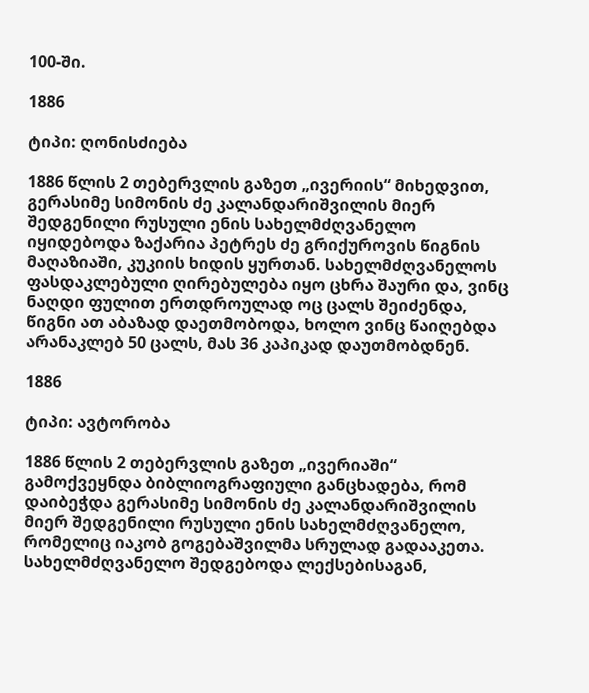100-ში.

1886

ტიპი: ღონისძიება

1886 წლის 2 თებერვლის გაზეთ „ივერიის“ მიხედვით, გერასიმე სიმონის ძე კალანდარიშვილის მიერ შედგენილი რუსული ენის სახელმძღვანელო იყიდებოდა ზაქარია პეტრეს ძე გრიქუროვის წიგნის მაღაზიაში, კუკიის ხიდის ყურთან. სახელმძღვანელოს ფასდაკლებული ღირებულება იყო ცხრა შაური და, ვინც ნაღდი ფულით ერთდროულად ოც ცალს შეიძენდა, წიგნი ათ აბაზად დაეთმობოდა, ხოლო ვინც წაიღებდა არანაკლებ 50 ცალს, მას 36 კაპიკად დაუთმობდნენ.

1886

ტიპი: ავტორობა

1886 წლის 2 თებერვლის გაზეთ „ივერიაში“ გამოქვეყნდა ბიბლიოგრაფიული განცხადება, რომ დაიბეჭდა გერასიმე სიმონის ძე კალანდარიშვილის მიერ შედგენილი რუსული ენის სახელმძღვანელო, რომელიც იაკობ გოგებაშვილმა სრულად გადააკეთა. სახელმძღვანელო შედგებოდა ლექსებისაგან,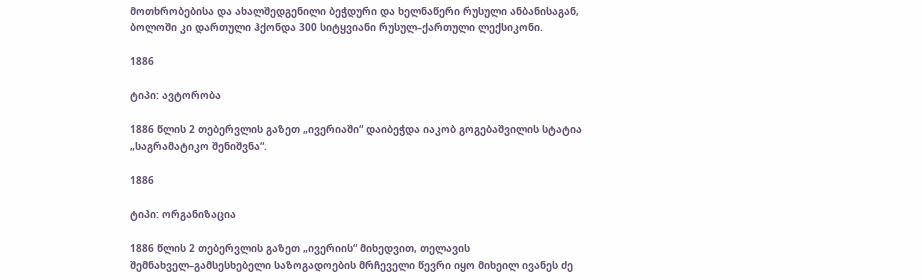მოთხრობებისა და ახალშედგენილი ბეჭდური და ხელნაწერი რუსული ანბანისაგან, ბოლოში კი დართული ჰქონდა 300 სიტყვიანი რუსულ–ქართული ლექსიკონი.

1886

ტიპი: ავტორობა

1886 წლის 2 თებერვლის გაზეთ „ივერიაში“ დაიბეჭდა იაკობ გოგებაშვილის სტატია „საგრამატიკო შენიშვნა“.

1886

ტიპი: ორგანიზაცია

1886 წლის 2 თებერვლის გაზეთ „ივერიის“ მიხედვით, თელავის შემნახველ–გამსესხებელი საზოგადოების მრჩეველი წევრი იყო მიხეილ ივანეს ძე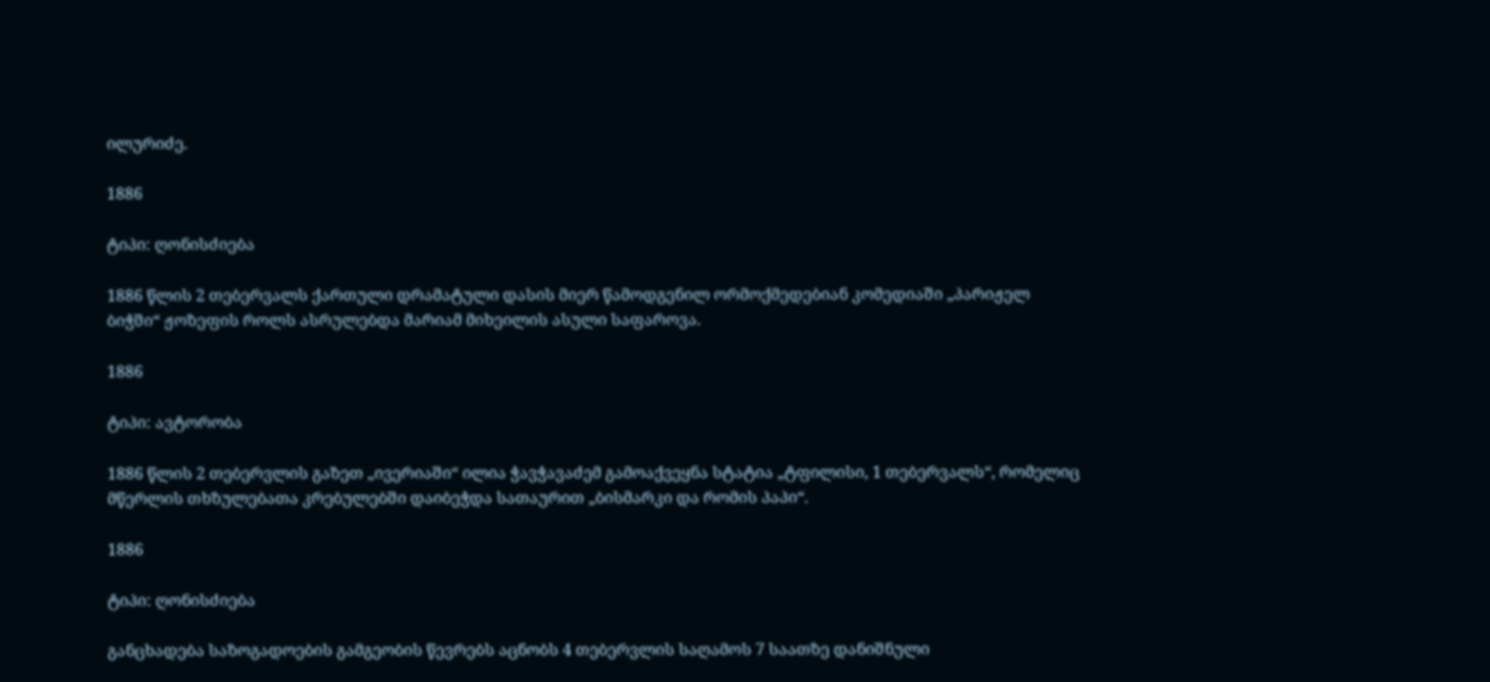ილურიძე.

1886

ტიპი: ღონისძიება

1886 წლის 2 თებერვალს ქართული დრამატული დასის მიერ წამოდგენილ ორმოქმედებიან კომედიაში „პარიჟელ ბიჭში“ ჟოზეფის როლს ასრულებდა მარიამ მიხეილის ასული საფაროვა.

1886

ტიპი: ავტორობა

1886 წლის 2 თებერვლის გაზეთ „ივერიაში“ ილია ჭავჭავაძემ გამოაქვეყნა სტატია „ტფილისი, 1 თებერვალს“, რომელიც მწერლის თხზულებათა კრებულებში დაიბეჭდა სათაურით „ბისმარკი და რომის პაპი“.

1886

ტიპი: ღონისძიება

განცხადება საზოგადოების გამგეობის წევრებს აცნობს 4 თებერვლის საღამოს 7 საათზე დანიშნული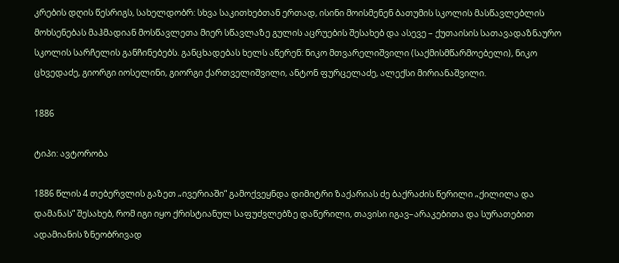კრების დღის წესრიგს, სახელდობრ: სხვა საკითხებთან ერთად, ისინი მოისმენენ ბათუმის სკოლის მასწავლებლის მოხსენებას მაჰმადიან მოსწავლეთა მიერ სწავლაზე გულის აცრუების შესახებ და ასევე – ქუთაისის სათავადაზნაურო სკოლის სარჩელის განჩინებებს. განცხადებას ხელს აწერენ: ნიკო მთვარელიშვილი (საქმისმწარმოებელი), ნიკო ცხვედაძე, გიორგი იოსელინი, გიორგი ქართველიშვილი, ანტონ ფურცელაძე, ალექსი მირიანაშვილი.

1886

ტიპი: ავტორობა

1886 წლის 4 თებერვლის გაზეთ „ივერიაში“ გამოქვეყნდა დიმიტრი ზაქარიას ძე ბაქრაძის წერილი „ქილილა და დამანას“ შესახებ, რომ იგი იყო ქრისტიანულ საფუძვლებზე დაწერილი, თავისი იგავ–არაკებითა და სურათებით ადამიანის ზნეობრივად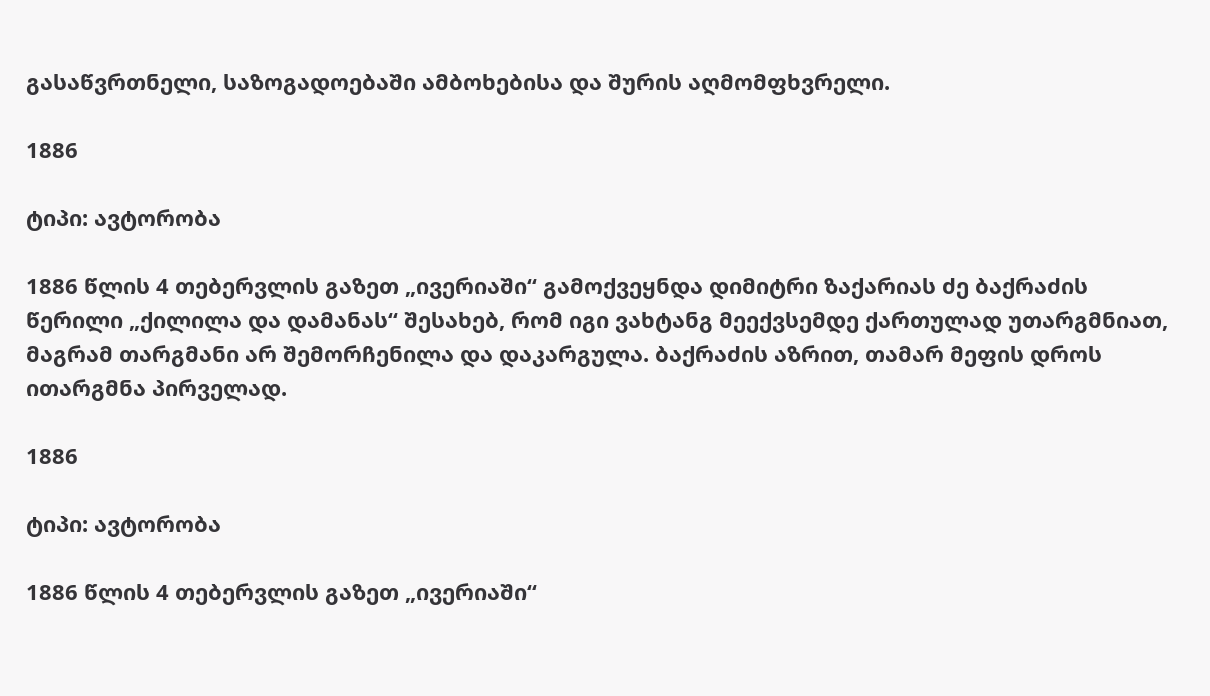გასაწვრთნელი, საზოგადოებაში ამბოხებისა და შურის აღმომფხვრელი.

1886

ტიპი: ავტორობა

1886 წლის 4 თებერვლის გაზეთ „ივერიაში“ გამოქვეყნდა დიმიტრი ზაქარიას ძე ბაქრაძის წერილი „ქილილა და დამანას“ შესახებ, რომ იგი ვახტანგ მეექვსემდე ქართულად უთარგმნიათ, მაგრამ თარგმანი არ შემორჩენილა და დაკარგულა. ბაქრაძის აზრით, თამარ მეფის დროს ითარგმნა პირველად.

1886

ტიპი: ავტორობა

1886 წლის 4 თებერვლის გაზეთ „ივერიაში“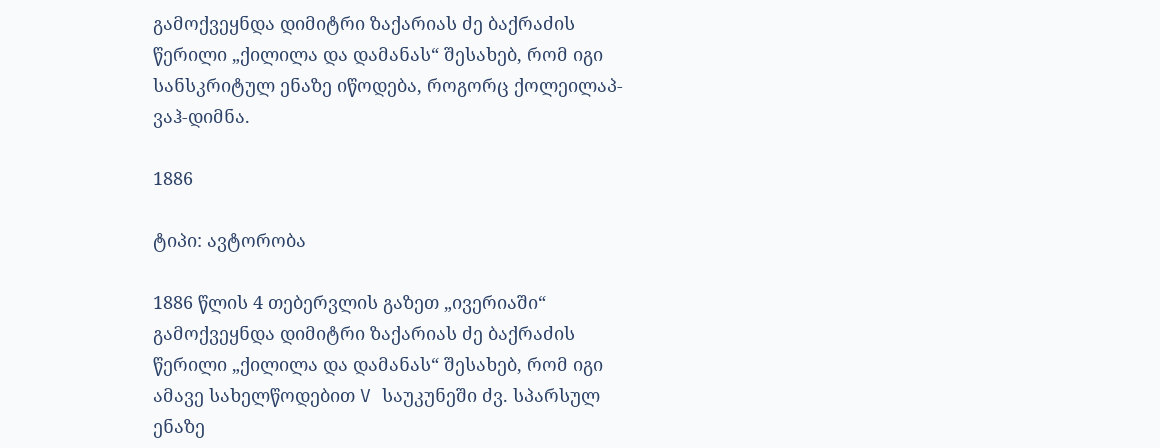გამოქვეყნდა დიმიტრი ზაქარიას ძე ბაქრაძის წერილი „ქილილა და დამანას“ შესახებ, რომ იგი სანსკრიტულ ენაზე იწოდება, როგორც ქოლეილაპ-ვაჰ-დიმნა.

1886

ტიპი: ავტორობა

1886 წლის 4 თებერვლის გაზეთ „ივერიაში“ გამოქვეყნდა დიმიტრი ზაქარიას ძე ბაქრაძის წერილი „ქილილა და დამანას“ შესახებ, რომ იგი ამავე სახელწოდებით V საუკუნეში ძვ. სპარსულ ენაზე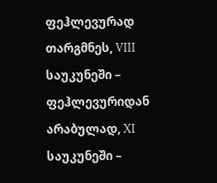ფეჰლევურად თარგმნეს, VIII საუკუნეში – ფეჰლევურიდან არაბულად, XI საუკუნეში –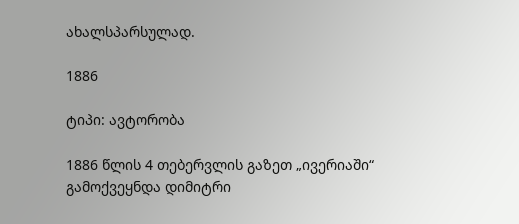ახალსპარსულად.

1886

ტიპი: ავტორობა

1886 წლის 4 თებერვლის გაზეთ „ივერიაში“ გამოქვეყნდა დიმიტრი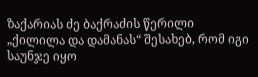ზაქარიას ძე ბაქრაძის წერილი „ქილილა და დამანას“ შესახებ, რომ იგი საუნჯე იყო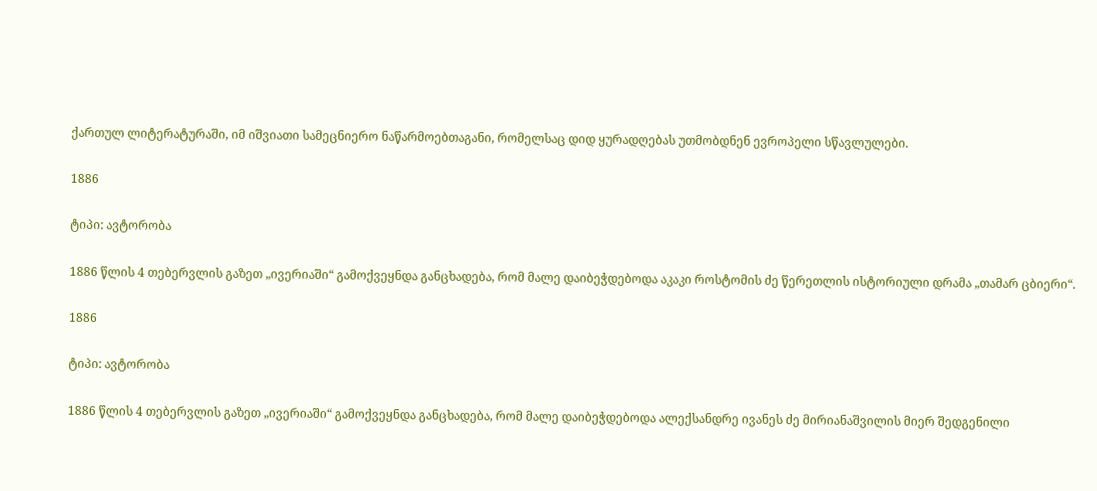ქართულ ლიტერატურაში, იმ იშვიათი სამეცნიერო ნაწარმოებთაგანი, რომელსაც დიდ ყურადღებას უთმობდნენ ევროპელი სწავლულები.

1886

ტიპი: ავტორობა

1886 წლის 4 თებერვლის გაზეთ „ივერიაში“ გამოქვეყნდა განცხადება, რომ მალე დაიბეჭდებოდა აკაკი როსტომის ძე წერეთლის ისტორიული დრამა „თამარ ცბიერი“.

1886

ტიპი: ავტორობა

1886 წლის 4 თებერვლის გაზეთ „ივერიაში“ გამოქვეყნდა განცხადება, რომ მალე დაიბეჭდებოდა ალექსანდრე ივანეს ძე მირიანაშვილის მიერ შედგენილი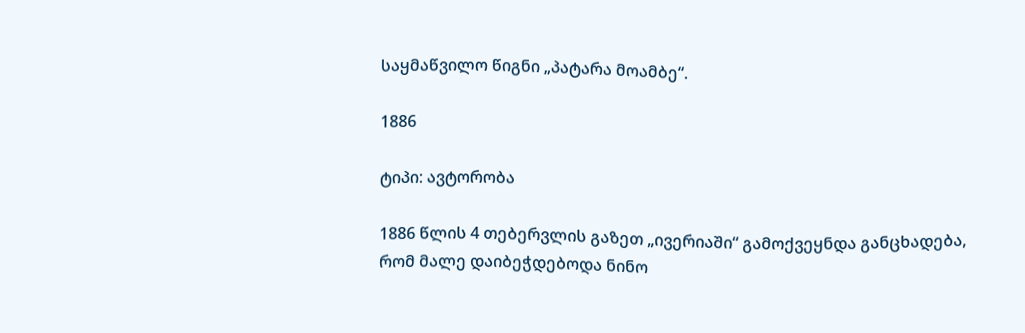საყმაწვილო წიგნი „პატარა მოამბე“.

1886

ტიპი: ავტორობა

1886 წლის 4 თებერვლის გაზეთ „ივერიაში“ გამოქვეყნდა განცხადება, რომ მალე დაიბეჭდებოდა ნინო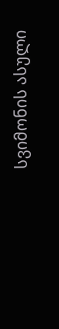სვიმონის ასული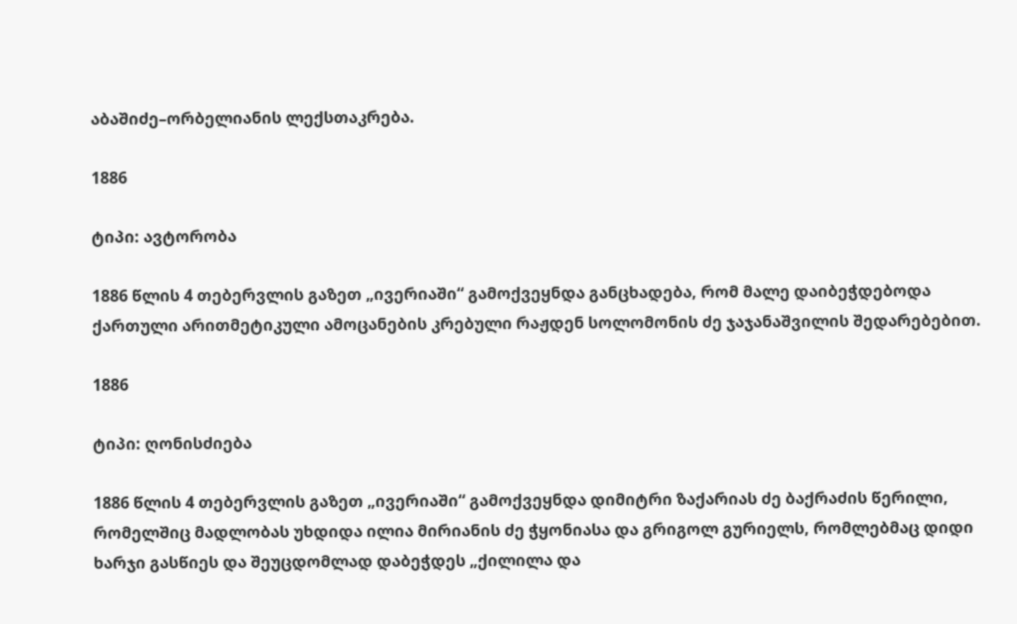აბაშიძე–ორბელიანის ლექსთაკრება.

1886

ტიპი: ავტორობა

1886 წლის 4 თებერვლის გაზეთ „ივერიაში“ გამოქვეყნდა განცხადება, რომ მალე დაიბეჭდებოდა ქართული არითმეტიკული ამოცანების კრებული რაჟდენ სოლომონის ძე ჯაჯანაშვილის შედარებებით.

1886

ტიპი: ღონისძიება

1886 წლის 4 თებერვლის გაზეთ „ივერიაში“ გამოქვეყნდა დიმიტრი ზაქარიას ძე ბაქრაძის წერილი, რომელშიც მადლობას უხდიდა ილია მირიანის ძე ჭყონიასა და გრიგოლ გურიელს, რომლებმაც დიდი ხარჯი გასწიეს და შეუცდომლად დაბეჭდეს „ქილილა და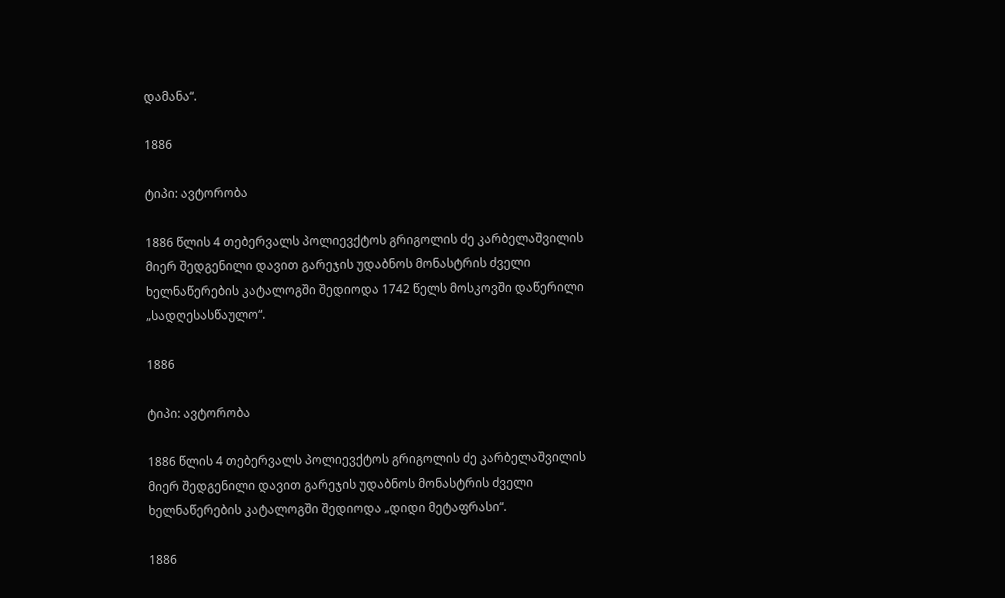დამანა“.

1886

ტიპი: ავტორობა

1886 წლის 4 თებერვალს პოლიევქტოს გრიგოლის ძე კარბელაშვილის მიერ შედგენილი დავით გარეჯის უდაბნოს მონასტრის ძველი ხელნაწერების კატალოგში შედიოდა 1742 წელს მოსკოვში დაწერილი „სადღესასწაულო“.

1886

ტიპი: ავტორობა

1886 წლის 4 თებერვალს პოლიევქტოს გრიგოლის ძე კარბელაშვილის მიერ შედგენილი დავით გარეჯის უდაბნოს მონასტრის ძველი ხელნაწერების კატალოგში შედიოდა „დიდი მეტაფრასი“.

1886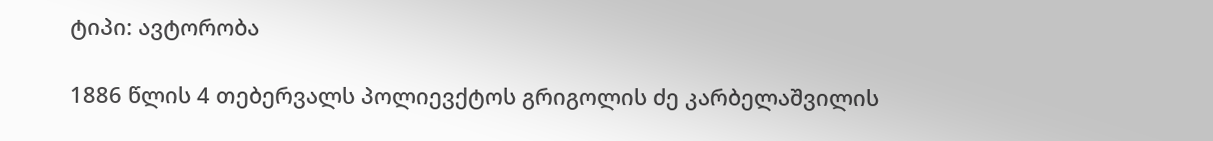ტიპი: ავტორობა

1886 წლის 4 თებერვალს პოლიევქტოს გრიგოლის ძე კარბელაშვილის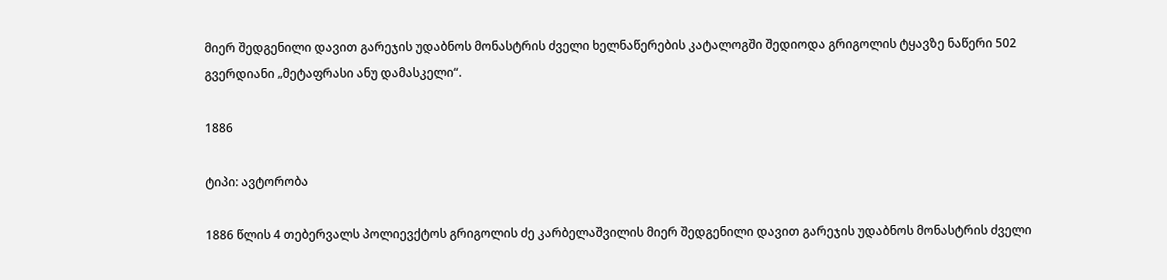მიერ შედგენილი დავით გარეჯის უდაბნოს მონასტრის ძველი ხელნაწერების კატალოგში შედიოდა გრიგოლის ტყავზე ნაწერი 502 გვერდიანი „მეტაფრასი ანუ დამასკელი“.

1886

ტიპი: ავტორობა

1886 წლის 4 თებერვალს პოლიევქტოს გრიგოლის ძე კარბელაშვილის მიერ შედგენილი დავით გარეჯის უდაბნოს მონასტრის ძველი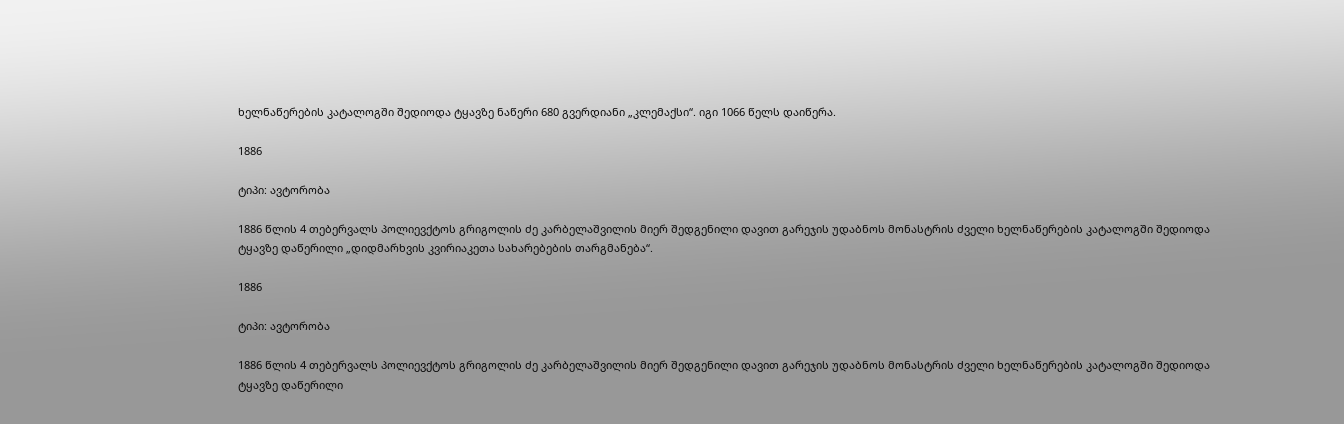ხელნაწერების კატალოგში შედიოდა ტყავზე ნაწერი 680 გვერდიანი „კლემაქსი“. იგი 1066 წელს დაიწერა.

1886

ტიპი: ავტორობა

1886 წლის 4 თებერვალს პოლიევქტოს გრიგოლის ძე კარბელაშვილის მიერ შედგენილი დავით გარეჯის უდაბნოს მონასტრის ძველი ხელნაწერების კატალოგში შედიოდა ტყავზე დაწერილი „დიდმარხვის კვირიაკეთა სახარებების თარგმანება“.

1886

ტიპი: ავტორობა

1886 წლის 4 თებერვალს პოლიევქტოს გრიგოლის ძე კარბელაშვილის მიერ შედგენილი დავით გარეჯის უდაბნოს მონასტრის ძველი ხელნაწერების კატალოგში შედიოდა ტყავზე დაწერილი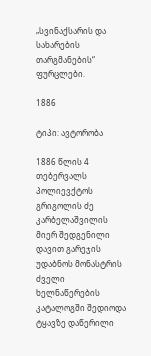„სვინაქსარის და სახარების თარგმანების“ ფურცლები.

1886

ტიპი: ავტორობა

1886 წლის 4 თებერვალს პოლიევქტოს გრიგოლის ძე კარბელაშვილის მიერ შედგენილი დავით გარეჯის უდაბნოს მონასტრის ძველი ხელნაწერების კატალოგში შედიოდა ტყავზე დაწერილი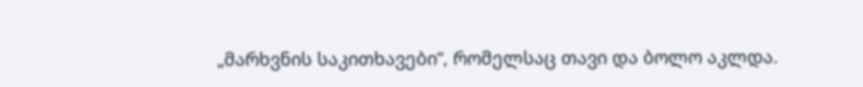„მარხვნის საკითხავები“, რომელსაც თავი და ბოლო აკლდა.